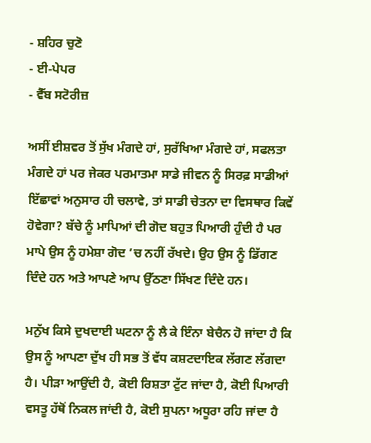- ਸ਼ਹਿਰ ਚੁਣੋ
- ਈ-ਪੇਪਰ
- ਵੈੱਬ ਸਟੋਰੀਜ਼

ਅਸੀਂ ਈਸ਼ਵਰ ਤੋਂ ਸੁੱਖ ਮੰਗਦੇ ਹਾਂ, ਸੁਰੱਖਿਆ ਮੰਗਦੇ ਹਾਂ, ਸਫਲਤਾ ਮੰਗਦੇ ਹਾਂ ਪਰ ਜੇਕਰ ਪਰਮਾਤਮਾ ਸਾਡੇ ਜੀਵਨ ਨੂੰ ਸਿਰਫ਼ ਸਾਡੀਆਂ ਇੱਛਾਵਾਂ ਅਨੁਸਾਰ ਹੀ ਚਲਾਵੇ, ਤਾਂ ਸਾਡੀ ਚੇਤਨਾ ਦਾ ਵਿਸਥਾਰ ਕਿਵੇਂ ਹੋਵੇਗਾ? ਬੱਚੇ ਨੂੰ ਮਾਪਿਆਂ ਦੀ ਗੋਦ ਬਹੁਤ ਪਿਆਰੀ ਹੁੰਦੀ ਹੈ ਪਰ ਮਾਪੇ ਉਸ ਨੂੰ ਹਮੇਸ਼ਾ ਗੋਦ ’ਚ ਨਹੀਂ ਰੱਖਦੇ। ਉਹ ਉਸ ਨੂੰ ਡਿੱਗਣ ਦਿੰਦੇ ਹਨ ਅਤੇ ਆਪਣੇ ਆਪ ਉੱਠਣਾ ਸਿੱਖਣ ਦਿੰਦੇ ਹਨ।

ਮਨੁੱਖ ਕਿਸੇ ਦੁਖਦਾਈ ਘਟਨਾ ਨੂੰ ਲੈ ਕੇ ਇੰਨਾ ਬੇਚੈਨ ਹੋ ਜਾਂਦਾ ਹੈ ਕਿ ਉਸ ਨੂੰ ਆਪਣਾ ਦੁੱਖ ਹੀ ਸਭ ਤੋਂ ਵੱਧ ਕਸ਼ਟਦਾਇਕ ਲੱਗਣ ਲੱਗਦਾ ਹੈ। ਪੀੜਾ ਆਉਂਦੀ ਹੈ, ਕੋਈ ਰਿਸ਼ਤਾ ਟੁੱਟ ਜਾਂਦਾ ਹੈ, ਕੋਈ ਪਿਆਰੀ ਵਸਤੂ ਹੱਥੋਂ ਨਿਕਲ ਜਾਂਦੀ ਹੈ, ਕੋਈ ਸੁਪਨਾ ਅਧੂਰਾ ਰਹਿ ਜਾਂਦਾ ਹੈ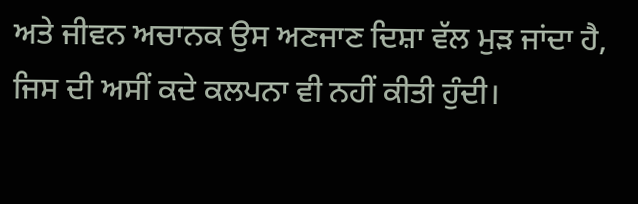ਅਤੇ ਜੀਵਨ ਅਚਾਨਕ ਉਸ ਅਣਜਾਣ ਦਿਸ਼ਾ ਵੱਲ ਮੁੜ ਜਾਂਦਾ ਹੈ, ਜਿਸ ਦੀ ਅਸੀਂ ਕਦੇ ਕਲਪਨਾ ਵੀ ਨਹੀਂ ਕੀਤੀ ਹੁੰਦੀ।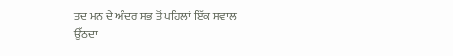ਤਦ ਮਨ ਦੇ ਅੰਦਰ ਸਭ ਤੋਂ ਪਹਿਲਾਂ ਇੱਕ ਸਵਾਲ ਉੱਠਦਾ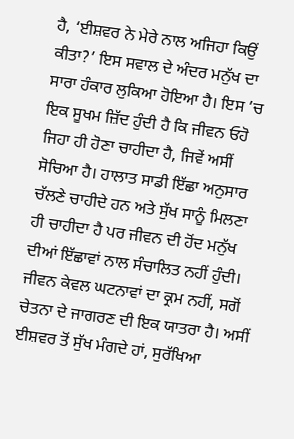ਹੈ, ‘ਈਸ਼ਵਰ ਨੇ ਮੇਰੇ ਨਾਲ ਅਜਿਹਾ ਕਿਉਂ ਕੀਤਾ?’ ਇਸ ਸਵਾਲ ਦੇ ਅੰਦਰ ਮਨੁੱਖ ਦਾ ਸਾਰਾ ਹੰਕਾਰ ਲੁਕਿਆ ਹੋਇਆ ਹੈ। ਇਸ ’ਚ ਇਕ ਸੂਖਮ ਜ਼ਿੱਦ ਹੁੰਦੀ ਹੈ ਕਿ ਜੀਵਨ ਓਹੋ ਜਿਹਾ ਹੀ ਹੋਣਾ ਚਾਹੀਦਾ ਹੈ, ਜਿਵੇਂ ਅਸੀਂ ਸੋਚਿਆ ਹੈ। ਹਾਲਾਤ ਸਾਡੀ ਇੱਛਾ ਅਨੁਸਾਰ ਚੱਲਣੇ ਚਾਹੀਦੇ ਹਨ ਅਤੇ ਸੁੱਖ ਸਾਨੂੰ ਮਿਲਣਾ ਹੀ ਚਾਹੀਦਾ ਹੈ ਪਰ ਜੀਵਨ ਦੀ ਹੋਂਦ ਮਨੁੱਖ ਦੀਆਂ ਇੱਛਾਵਾਂ ਨਾਲ ਸੰਚਾਲਿਤ ਨਹੀਂ ਹੁੰਦੀ। ਜੀਵਨ ਕੇਵਲ ਘਟਨਾਵਾਂ ਦਾ ਕ੍ਰਮ ਨਹੀਂ, ਸਗੋਂ ਚੇਤਨਾ ਦੇ ਜਾਗਰਣ ਦੀ ਇਕ ਯਾਤਰਾ ਹੈ। ਅਸੀਂ ਈਸ਼ਵਰ ਤੋਂ ਸੁੱਖ ਮੰਗਦੇ ਹਾਂ, ਸੁਰੱਖਿਆ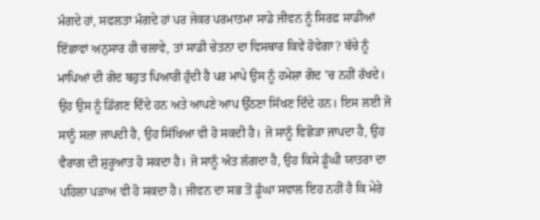ਮੰਗਦੇ ਹਾਂ, ਸਫਲਤਾ ਮੰਗਦੇ ਹਾਂ ਪਰ ਜੇਕਰ ਪਰਮਾਤਮਾ ਸਾਡੇ ਜੀਵਨ ਨੂੰ ਸਿਰਫ਼ ਸਾਡੀਆਂ ਇੱਛਾਵਾਂ ਅਨੁਸਾਰ ਹੀ ਚਲਾਵੇ, ਤਾਂ ਸਾਡੀ ਚੇਤਨਾ ਦਾ ਵਿਸਥਾਰ ਕਿਵੇਂ ਹੋਵੇਗਾ? ਬੱਚੇ ਨੂੰ ਮਾਪਿਆਂ ਦੀ ਗੋਦ ਬਹੁਤ ਪਿਆਰੀ ਹੁੰਦੀ ਹੈ ਪਰ ਮਾਪੇ ਉਸ ਨੂੰ ਹਮੇਸ਼ਾ ਗੋਦ ’ਚ ਨਹੀਂ ਰੱਖਦੇ। ਉਹ ਉਸ ਨੂੰ ਡਿੱਗਣ ਦਿੰਦੇ ਹਨ ਅਤੇ ਆਪਣੇ ਆਪ ਉੱਠਣਾ ਸਿੱਖਣ ਦਿੰਦੇ ਹਨ। ਇਸ ਲਈ ਜੋ ਸਾਨੂੰ ਸਜ਼ਾ ਜਾਪਦੀ ਹੈ, ਉਹ ਸਿੱਖਿਆ ਵੀ ਹੋ ਸਕਦੀ ਹੈ। ਜੋ ਸਾਨੂੰ ਵਿਛੋੜਾ ਜਾਪਦਾ ਹੈ, ਉਹ ਵੈਰਾਗ ਦੀ ਸ਼ੁਰੂਆਤ ਹੋ ਸਕਦਾ ਹੈ। ਜੋ ਸਾਨੂੰ ਅੰਤ ਲੱਗਦਾ ਹੈ, ਉਹ ਕਿਸੇ ਡੂੰਘੀ ਯਾਤਰਾ ਦਾ ਪਹਿਲਾ ਪੜਾਅ ਵੀ ਹੋ ਸਕਦਾ ਹੈ। ਜੀਵਨ ਦਾ ਸਭ ਤੋਂ ਡੂੰਘਾ ਸਵਾਲ ਇਹ ਨਹੀਂ ਹੈ ਕਿ ਮੇਰੇ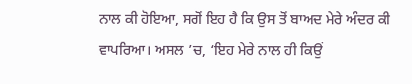ਨਾਲ ਕੀ ਹੋਇਆ, ਸਗੋਂ ਇਹ ਹੈ ਕਿ ਉਸ ਤੋਂ ਬਾਅਦ ਮੇਰੇ ਅੰਦਰ ਕੀ ਵਾਪਰਿਆ। ਅਸਲ ’ਚ, ‘ਇਹ ਮੇਰੇ ਨਾਲ ਹੀ ਕਿਉਂ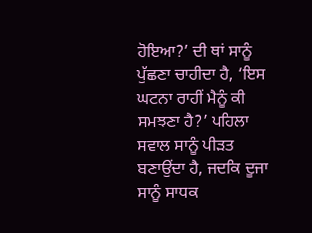ਹੋਇਆ?’ ਦੀ ਥਾਂ ਸਾਨੂੰ ਪੁੱਛਣਾ ਚਾਹੀਦਾ ਹੈ, ‘ਇਸ ਘਟਨਾ ਰਾਹੀਂ ਮੈਨੂੰ ਕੀ ਸਮਝਣਾ ਹੈ?’ ਪਹਿਲਾ ਸਵਾਲ ਸਾਨੂੰ ਪੀੜਤ ਬਣਾਉਂਦਾ ਹੈ, ਜਦਕਿ ਦੂਜਾ ਸਾਨੂੰ ਸਾਧਕ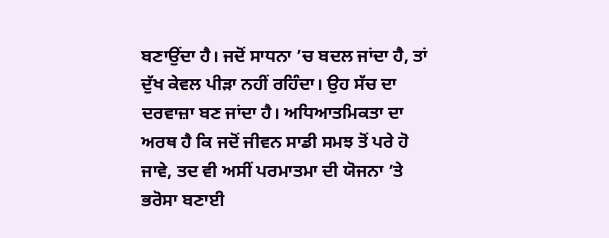ਬਣਾਉਂਦਾ ਹੈ। ਜਦੋਂ ਸਾਧਨਾ ’ਚ ਬਦਲ ਜਾਂਦਾ ਹੈ, ਤਾਂ ਦੁੱਖ ਕੇਵਲ ਪੀੜਾ ਨਹੀਂ ਰਹਿੰਦਾ। ਉਹ ਸੱਚ ਦਾ ਦਰਵਾਜ਼ਾ ਬਣ ਜਾਂਦਾ ਹੈ। ਅਧਿਆਤਮਿਕਤਾ ਦਾ ਅਰਥ ਹੈ ਕਿ ਜਦੋਂ ਜੀਵਨ ਸਾਡੀ ਸਮਝ ਤੋਂ ਪਰੇ ਹੋ ਜਾਵੇ, ਤਦ ਵੀ ਅਸੀਂ ਪਰਮਾਤਮਾ ਦੀ ਯੋਜਨਾ ’ਤੇ ਭਰੋਸਾ ਬਣਾਈ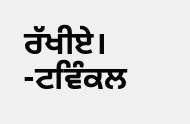ਰੱਖੀਏ।
-ਟਵਿੰਕਲ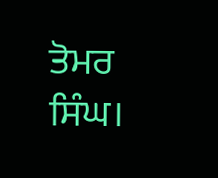ਤੋਮਰ ਸਿੰਘ।